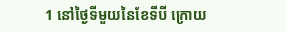1 នៅថ្ងៃទីមួយនៃខែទីបី ក្រោយ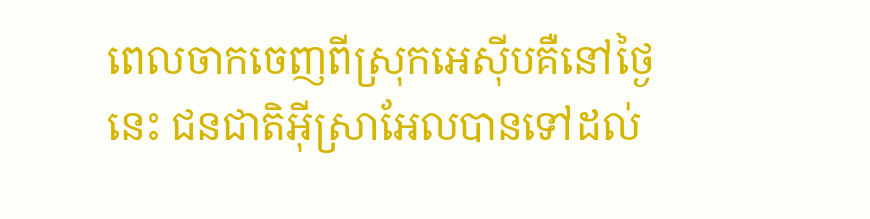ពេលចាកចេញពីស្រុកអេស៊ីបគឺនៅថ្ងៃនេះ ជនជាតិអ៊ីស្រាអែលបានទៅដល់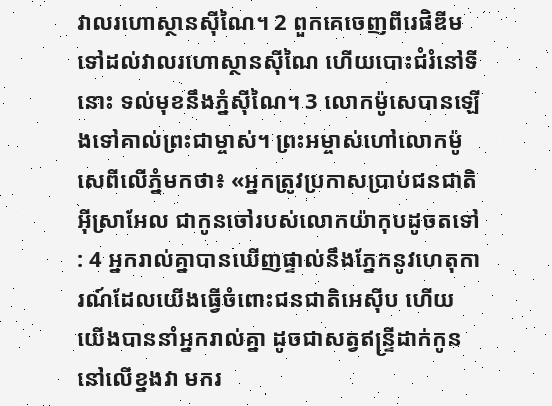វាលរហោស្ថានស៊ីណៃ។ 2 ពួកគេចេញពីរេផិឌីមទៅដល់វាលរហោស្ថានស៊ីណៃ ហើយបោះជំរំនៅទីនោះ ទល់មុខនឹងភ្នំស៊ីណៃ។ 3 លោកម៉ូសេបានឡើងទៅគាល់ព្រះជាម្ចាស់។ ព្រះអម្ចាស់ហៅលោកម៉ូសេពីលើភ្នំមកថា៖ «អ្នកត្រូវប្រកាសប្រាប់ជនជាតិអ៊ីស្រាអែល ជាកូនចៅរបស់លោកយ៉ាកុបដូចតទៅ : 4 អ្នករាល់គ្នាបានឃើញផ្ទាល់នឹងភ្នែកនូវហេតុការណ៍ដែលយើងធ្វើចំពោះជនជាតិអេស៊ីប ហើយយើងបាននាំអ្នករាល់គ្នា ដូចជាសត្វឥន្ទ្រីដាក់កូននៅលើខ្នងវា មករ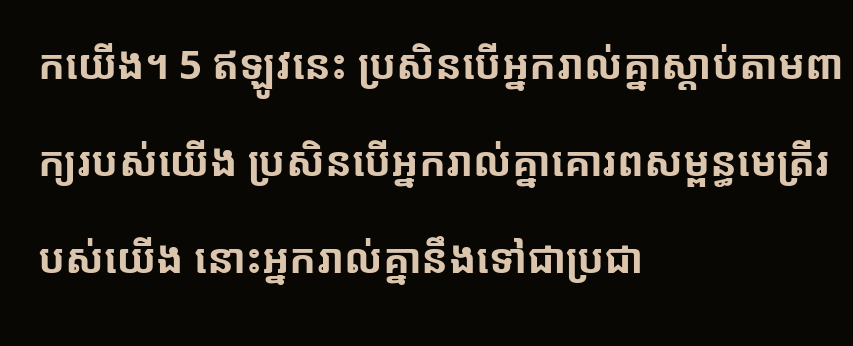កយើង។ 5 ឥឡូវនេះ ប្រសិនបើអ្នករាល់គ្នាស្តាប់តាមពាក្យរបស់យើង ប្រសិនបើអ្នករាល់គ្នាគោរពសម្ពន្ធមេត្រីរបស់យើង នោះអ្នករាល់គ្នានឹងទៅជាប្រជា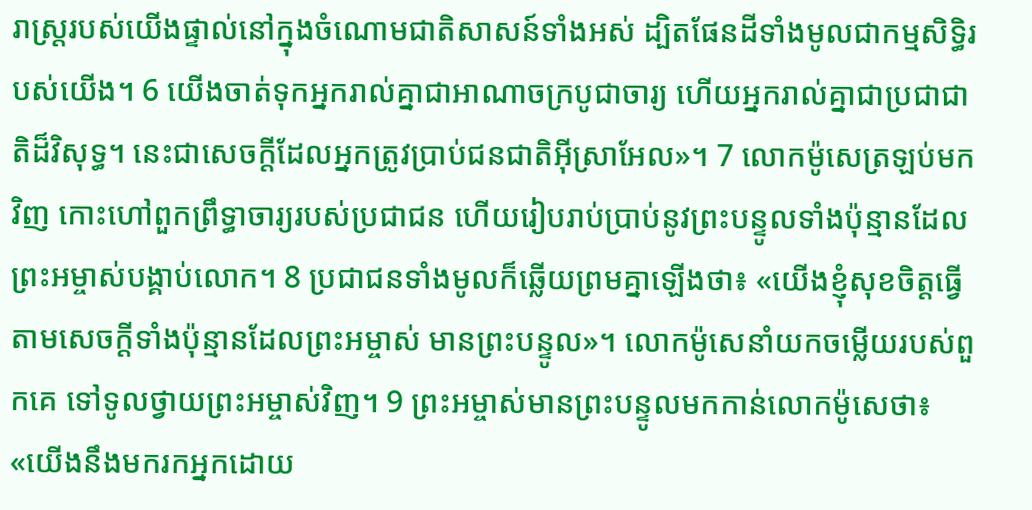រាស្ត្ររបស់យើងផ្ទាល់នៅក្នុងចំណោមជាតិសាសន៍ទាំងអស់ ដ្បិតផែនដីទាំងមូលជាកម្មសិទ្ធិរបស់យើង។ 6 យើងចាត់ទុកអ្នករាល់គ្នាជាអាណាចក្របូជាចារ្យ ហើយអ្នករាល់គ្នាជាប្រជាជាតិដ៏វិសុទ្ធ។ នេះជាសេចក្តីដែលអ្នកត្រូវប្រាប់ជនជាតិអ៊ីស្រាអែល»។ 7 លោកម៉ូសេត្រឡប់មកវិញ កោះហៅពួកព្រឹទ្ធាចារ្យរបស់ប្រជាជន ហើយរៀបរាប់ប្រាប់នូវព្រះបន្ទូលទាំងប៉ុន្មានដែលព្រះអម្ចាស់បង្គាប់លោក។ 8 ប្រជាជនទាំងមូលក៏ឆ្លើយព្រមគ្នាឡើងថា៖ «យើងខ្ញុំសុខចិត្តធ្វើ តាមសេចក្តីទាំងប៉ុន្មានដែលព្រះអម្ចាស់ មានព្រះបន្ទូល»។ លោកម៉ូសេនាំយកចម្លើយរបស់ពួកគេ ទៅទូលថ្វាយព្រះអម្ចាស់វិញ។ 9 ព្រះអម្ចាស់មានព្រះបន្ទូលមកកាន់លោកម៉ូសេថា៖ «យើងនឹងមករកអ្នកដោយ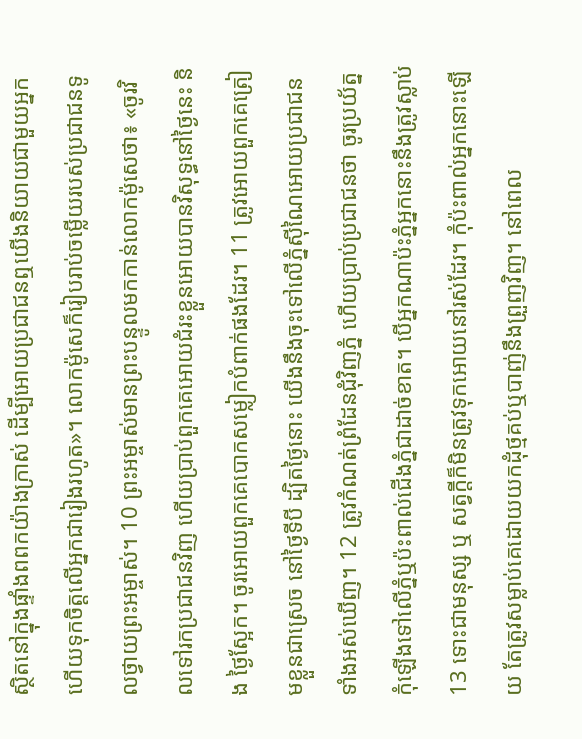ស្ថិតនៅក្នុងផ្ទាំងពពកយ៉ាងក្រាស់ ដើម្បីអោយប្រជាជនឮយើងនិយាយជាមួយអ្នក ហើយទុកចិត្តលើអ្នកជារៀងរហូត»។ លោកម៉ូសេក៏រៀបរាប់ចម្លើយរបស់ប្រជាជនទូលថ្វាយព្រះអម្ចាស់។ 10 ព្រះអម្ចាស់មានព្រះបន្ទូលមកកាន់លោកម៉ូសេថា៖ «ចូរវិលទៅរកប្រជាជនវិញ ហើយប្រាប់ពួកគេអោយជំរះខ្លួនអោយបានវិសុទ្ធនៅថ្ងៃនេះ និង ថ្ងៃស្អែក។ ចូរអោយពួកគេបោកសម្លៀកបំពាក់ផងដែរ។ 11 ត្រូវអោយពួកគេត្រៀមខ្លួនជាស្រេច នៅថ្ងៃទីបី ដ្បិតថ្ងៃនោះ យើងនឹងចុះទៅលើភ្នំស៊ីណៃអោយប្រជាជនទាំងអស់ឃើញ។ 12 ត្រូវកំណត់ព្រំដែនជុំវិញភ្នំ ហើយប្រាប់ប្រជាជនថា ចូរប្រយ័ត្ន កុំឡើងទៅលើភ្នំឬប៉ះពាល់ជើងភ្នំជាដាច់ខាត។ បើអ្នកណាប៉ះភ្នំអ្នកនោះនឹងត្រូវស្លាប់ 13 ទោះជាមនុស្ស ឬ សត្វក្តីក៏មិនត្រូវទុកអោយនៅរស់ដែរ។ កុំប៉ះពាល់អ្នកនោះឡើយ តែត្រូវសម្លាប់គេដោយយកដុំថ្មគប់ឬបាញ់នឹងព្រួញវិញ។ នៅពេល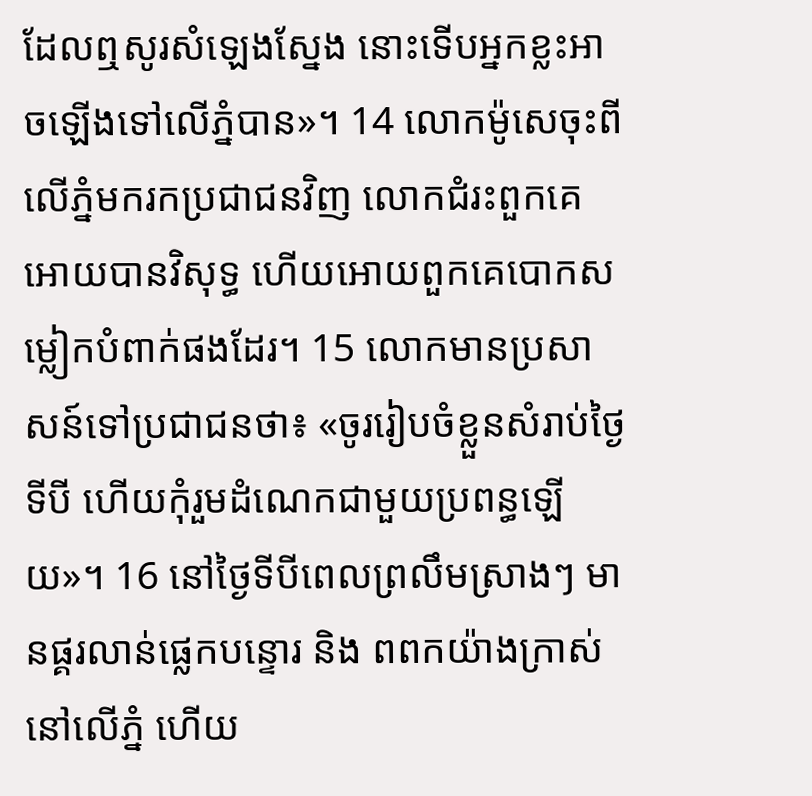ដែលឮសូរសំឡេងស្នែង នោះទើបអ្នកខ្លះអាចឡើងទៅលើភ្នំបាន»។ 14 លោកម៉ូសេចុះពីលើភ្នំមករកប្រជាជនវិញ លោកជំរះពួកគេអោយបានវិសុទ្ធ ហើយអោយពួកគេបោកសម្លៀកបំពាក់ផងដែរ។ 15 លោកមានប្រសាសន៍ទៅប្រជាជនថា៖ «ចូររៀបចំខ្លួនសំរាប់ថ្ងៃទីបី ហើយកុំរួមដំណេកជាមួយប្រពន្ធឡើយ»។ 16 នៅថ្ងៃទីបីពេលព្រលឹមស្រាងៗ មានផ្គរលាន់ផ្លេកបន្ទោរ និង ពពកយ៉ាងក្រាស់នៅលើភ្នំ ហើយ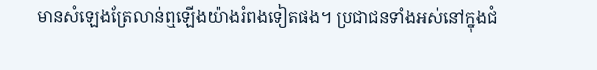មានសំឡេងត្រែលាន់ឮឡើងយ៉ាងរំពងទៀតផង។ ប្រជាជនទាំងអស់នៅក្នុងជំ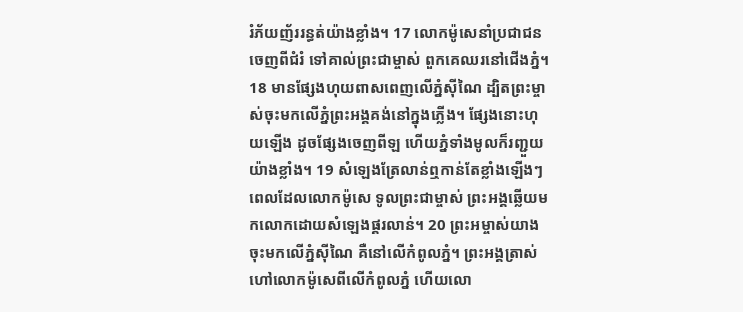រំភ័យញ័ររន្ធត់យ៉ាងខ្លាំង។ 17 លោកម៉ូសេនាំប្រជាជនចេញពីជំរំ ទៅគាល់ព្រះជាម្ចាស់ ពួកគេឈរនៅជើងភ្នំ។ 18 មានផ្សែងហុយពាសពេញលើភ្នំស៊ីណៃ ដ្បិតព្រះម្ចាស់ចុះមកលើភ្នំព្រះអង្គគង់នៅក្នុងភ្លើង។ ផ្សែងនោះហុយឡើង ដូចផ្សែងចេញពីឡ ហើយភ្នំទាំងមូលក៏រញ្ជួយយ៉ាងខ្លាំង។ 19 សំឡេងត្រែលាន់ឮកាន់តែខ្លាំងឡើងៗ ពេលដែលលោកម៉ូសេ ទូលព្រះជាម្ចាស់ ព្រះអង្គឆ្លើយមកលោកដោយសំឡេងផ្គរលាន់។ 20 ព្រះអម្ចាស់យាងចុះមកលើភ្នំស៊ីណៃ គឺនៅលើកំពូលភ្នំ។ ព្រះអង្គត្រាស់ហៅលោកម៉ូសេពីលើកំពូលភ្នំ ហើយលោ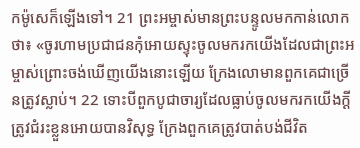កម៉ូសេក៏ឡើងទៅ។ 21 ព្រះអម្ចាស់មានព្រះបន្ទូលមកកាន់លោកថា៖ «ចូរហាមប្រជាជនកុំអោយស្ទុះចូលមករកយើងដែលជាព្រះអម្ចាស់ព្រោះចង់ឃើញយើងនោះឡើយ ក្រែងលោមានពួកគេជាច្រើនត្រូវស្លាប់។ 22 ទោះបីពួកបូជាចារ្យដែលធ្លាប់ចូលមករកយើងក្តីត្រូវជំរះខ្លួនអោយបានវិសុទ្ធ ក្រែងពួកគេត្រូវបាត់បង់ជីវិត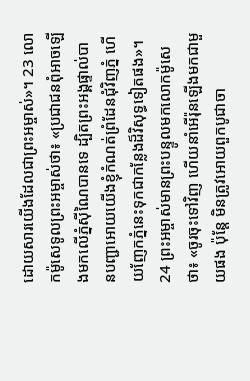ដោយសារយើងដែលជាព្រះអម្ចាស់»។ 23 លោកម៉ូសេទូលព្រះអម្ចាស់ថា៖ «ប្រជាជនពុំអាចឡើងមកលើភ្នំស៊ីណៃបានទេ ដ្បិតព្រះអង្គផ្ទាល់បានបញ្ជាអោយយើងខ្ញុំកំណត់ព្រំដែនជុំវិញភ្នំ ហើយញែកភ្នំនេះទុកជាកន្លែងដ៏វិសុទ្ធទៀតផង»។ 24 ព្រះអម្ចាស់មានព្រះបន្ទូលមកលោកម៉ូសេថា៖ «ចូរចុះទៅវិញ ហើយនាំអើរ៉ុនឡើងមកជាមួយផង ប៉ុន្តែ មិនត្រូវអោយពួកបូជាចា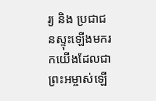រ្យ និង ប្រជាជនស្ទុះឡើងមករកយើងដែលជាព្រះអម្ចាស់ឡើ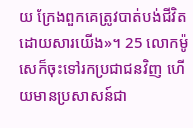យ ក្រែងពួកគេត្រូវបាត់បង់ជីវិតដោយសារយើង»។ 25 លោកម៉ូសេក៏ចុះទៅរកប្រជាជនវិញ ហើយមានប្រសាសន៍ជា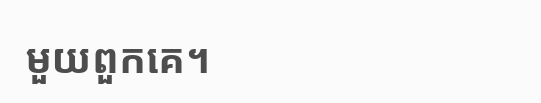មួយពួកគេ។